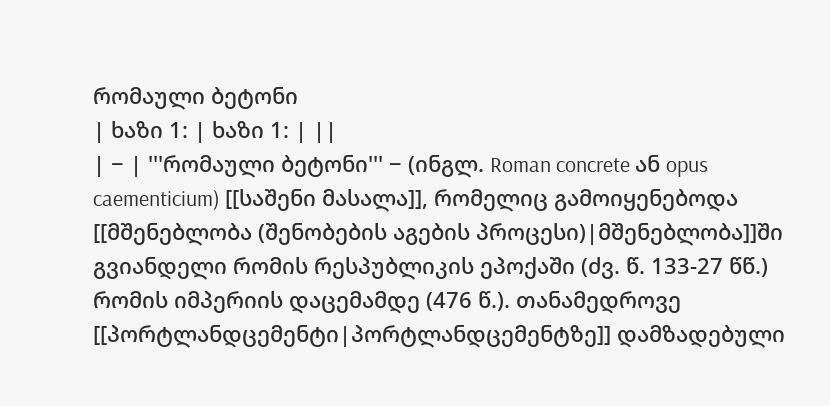რომაული ბეტონი
| ხაზი 1: | ხაზი 1: | ||
| − | '''რომაული ბეტონი''' − (ინგლ. Roman concrete ან opus caementicium) [[საშენი მასალა]], რომელიც გამოიყენებოდა [[მშენებლობა (შენობების აგების პროცესი)|მშენებლობა]]ში გვიანდელი რომის რესპუბლიკის ეპოქაში (ძვ. წ. 133-27 წწ.) რომის იმპერიის დაცემამდე (476 წ.). თანამედროვე [[პორტლანდცემენტი|პორტლანდცემენტზე]] დამზადებული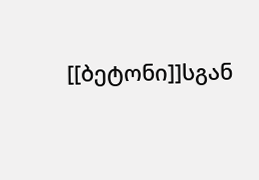[[ბეტონი]]სგან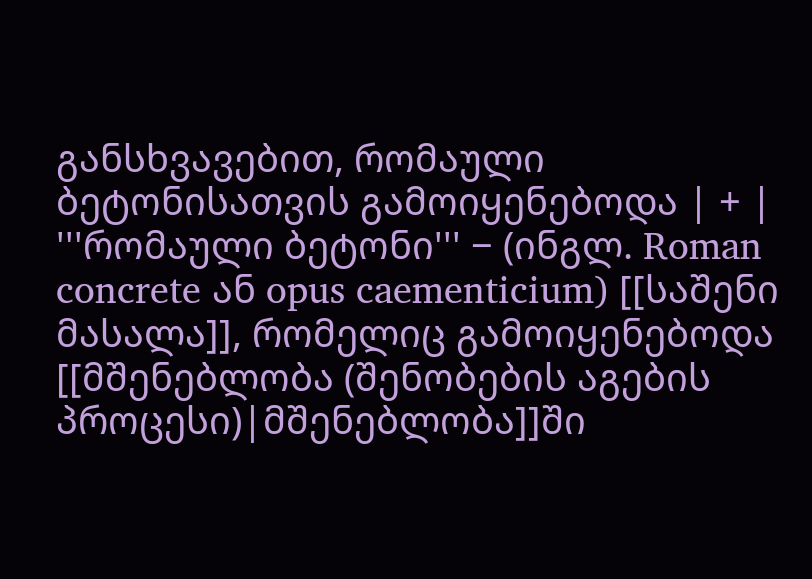განსხვავებით, რომაული ბეტონისათვის გამოიყენებოდა | + | '''რომაული ბეტონი''' − (ინგლ. Roman concrete ან opus caementicium) [[საშენი მასალა]], რომელიც გამოიყენებოდა [[მშენებლობა (შენობების აგების პროცესი)|მშენებლობა]]ში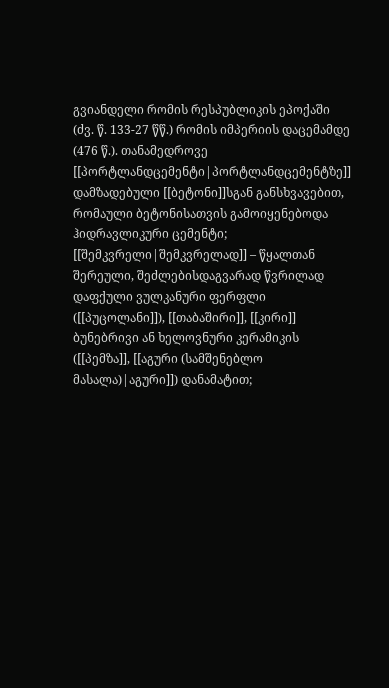გვიანდელი რომის რესპუბლიკის ეპოქაში (ძვ. წ. 133-27 წწ.) რომის იმპერიის დაცემამდე (476 წ.). თანამედროვე [[პორტლანდცემენტი|პორტლანდცემენტზე]] დამზადებული [[ბეტონი]]სგან განსხვავებით, რომაული ბეტონისათვის გამოიყენებოდა ჰიდრავლიკური ცემენტი; [[შემკვრელი|შემკვრელად]] – წყალთან შერეული, შეძლებისდაგვარად წვრილად დაფქული ვულკანური ფერფლი ([[პუცოლანი]]), [[თაბაშირი]], [[კირი]] ბუნებრივი ან ხელოვნური კერამიკის ([[პემზა]], [[აგური (სამშენებლო მასალა)|აგური]]) დანამატით;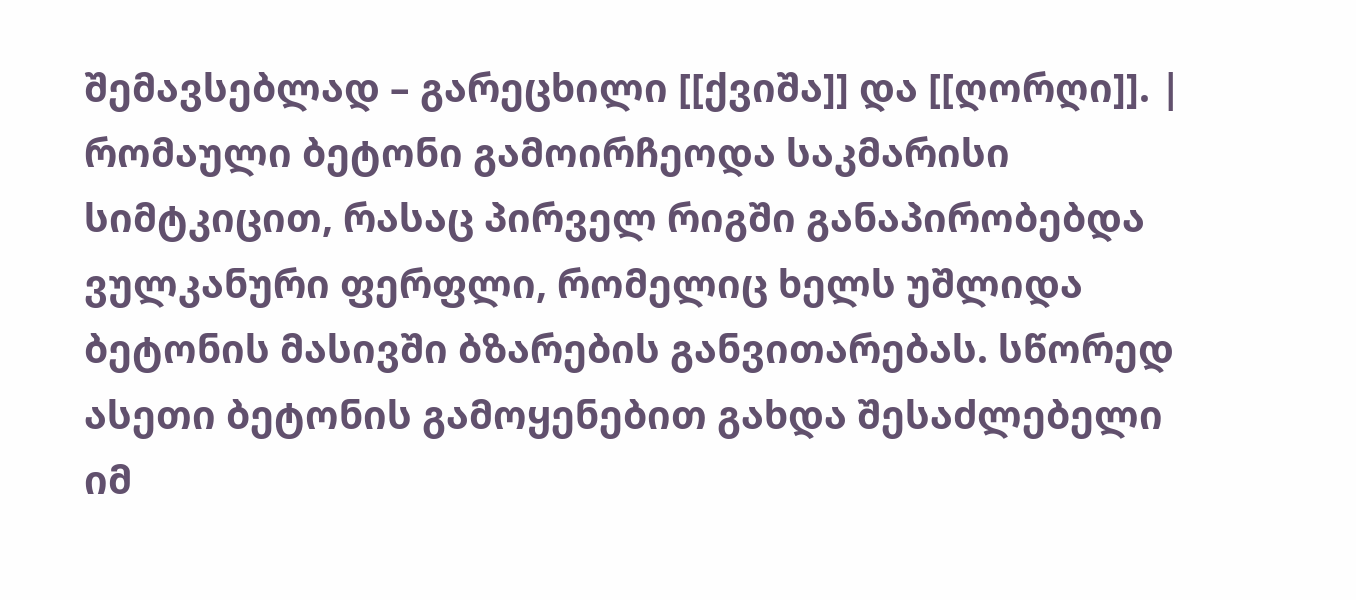შემავსებლად – გარეცხილი [[ქვიშა]] და [[ღორღი]]. |
რომაული ბეტონი გამოირჩეოდა საკმარისი სიმტკიცით, რასაც პირველ რიგში განაპირობებდა ვულკანური ფერფლი, რომელიც ხელს უშლიდა ბეტონის მასივში ბზარების განვითარებას. სწორედ ასეთი ბეტონის გამოყენებით გახდა შესაძლებელი იმ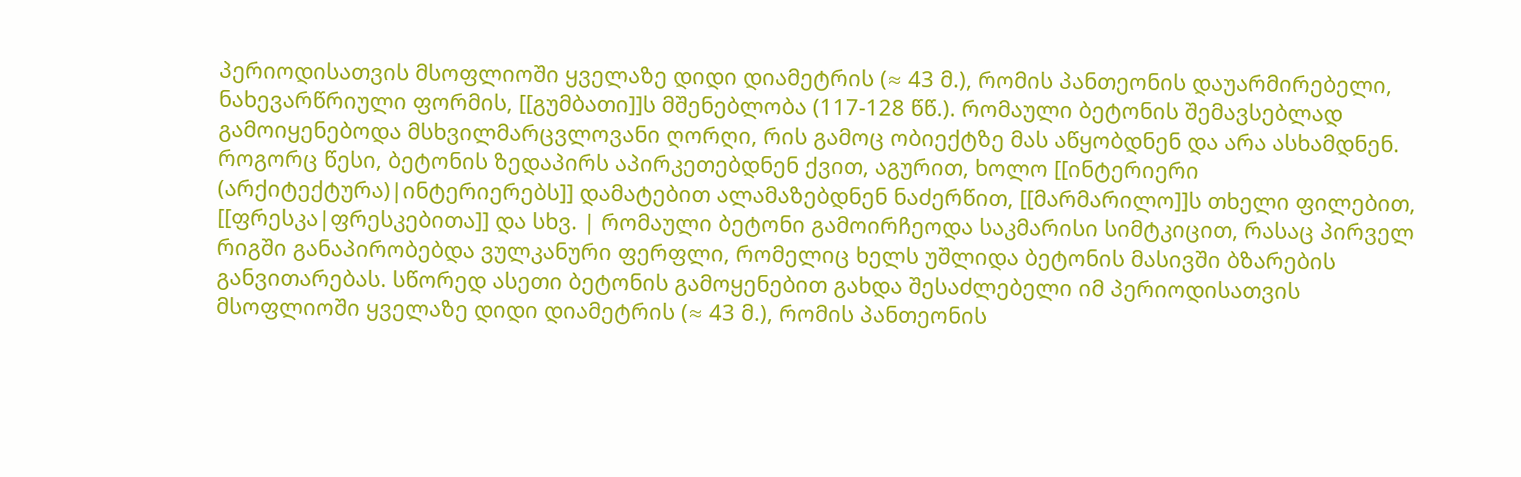პერიოდისათვის მსოფლიოში ყველაზე დიდი დიამეტრის (≈ 43 მ.), რომის პანთეონის დაუარმირებელი, ნახევარწრიული ფორმის, [[გუმბათი]]ს მშენებლობა (117-128 წწ.). რომაული ბეტონის შემავსებლად გამოიყენებოდა მსხვილმარცვლოვანი ღორღი, რის გამოც ობიექტზე მას აწყობდნენ და არა ასხამდნენ. როგორც წესი, ბეტონის ზედაპირს აპირკეთებდნენ ქვით, აგურით, ხოლო [[ინტერიერი (არქიტექტურა)|ინტერიერებს]] დამატებით ალამაზებდნენ ნაძერწით, [[მარმარილო]]ს თხელი ფილებით, [[ფრესკა|ფრესკებითა]] და სხვ. | რომაული ბეტონი გამოირჩეოდა საკმარისი სიმტკიცით, რასაც პირველ რიგში განაპირობებდა ვულკანური ფერფლი, რომელიც ხელს უშლიდა ბეტონის მასივში ბზარების განვითარებას. სწორედ ასეთი ბეტონის გამოყენებით გახდა შესაძლებელი იმ პერიოდისათვის მსოფლიოში ყველაზე დიდი დიამეტრის (≈ 43 მ.), რომის პანთეონის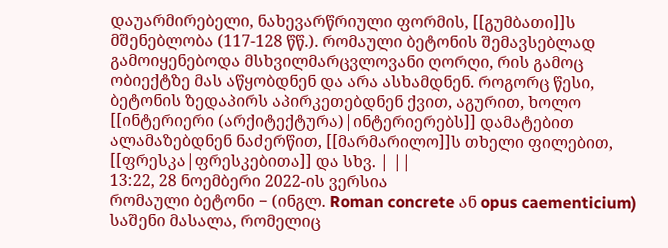დაუარმირებელი, ნახევარწრიული ფორმის, [[გუმბათი]]ს მშენებლობა (117-128 წწ.). რომაული ბეტონის შემავსებლად გამოიყენებოდა მსხვილმარცვლოვანი ღორღი, რის გამოც ობიექტზე მას აწყობდნენ და არა ასხამდნენ. როგორც წესი, ბეტონის ზედაპირს აპირკეთებდნენ ქვით, აგურით, ხოლო [[ინტერიერი (არქიტექტურა)|ინტერიერებს]] დამატებით ალამაზებდნენ ნაძერწით, [[მარმარილო]]ს თხელი ფილებით, [[ფრესკა|ფრესკებითა]] და სხვ. | ||
13:22, 28 ნოემბერი 2022-ის ვერსია
რომაული ბეტონი − (ინგლ. Roman concrete ან opus caementicium) საშენი მასალა, რომელიც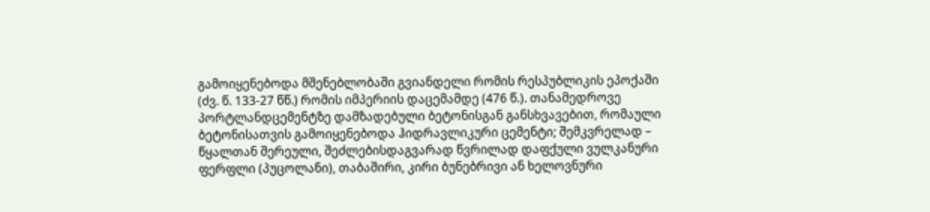გამოიყენებოდა მშენებლობაში გვიანდელი რომის რესპუბლიკის ეპოქაში (ძვ. წ. 133-27 წწ.) რომის იმპერიის დაცემამდე (476 წ.). თანამედროვე პორტლანდცემენტზე დამზადებული ბეტონისგან განსხვავებით, რომაული ბეტონისათვის გამოიყენებოდა ჰიდრავლიკური ცემენტი; შემკვრელად – წყალთან შერეული, შეძლებისდაგვარად წვრილად დაფქული ვულკანური ფერფლი (პუცოლანი), თაბაშირი, კირი ბუნებრივი ან ხელოვნური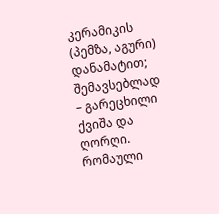კერამიკის (პემზა, აგური) დანამატით; შემავსებლად – გარეცხილი ქვიშა და ღორღი.
რომაული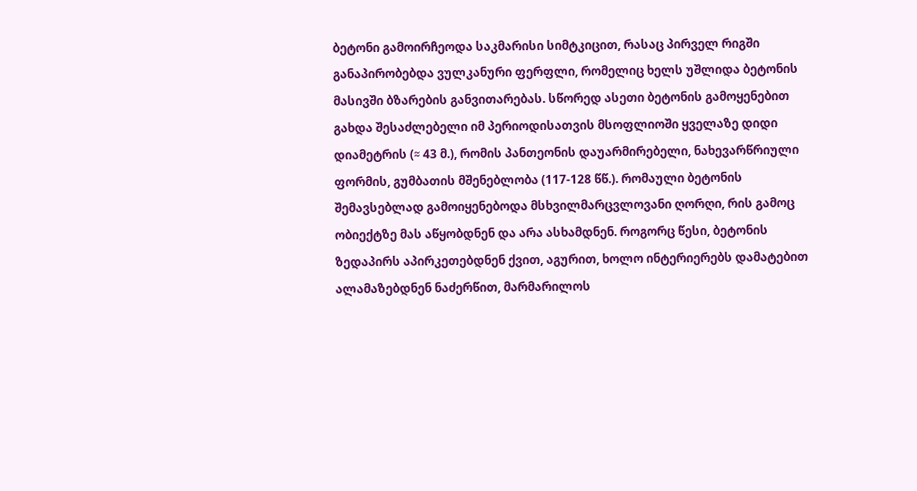ბეტონი გამოირჩეოდა საკმარისი სიმტკიცით, რასაც პირველ რიგში განაპირობებდა ვულკანური ფერფლი, რომელიც ხელს უშლიდა ბეტონის მასივში ბზარების განვითარებას. სწორედ ასეთი ბეტონის გამოყენებით გახდა შესაძლებელი იმ პერიოდისათვის მსოფლიოში ყველაზე დიდი დიამეტრის (≈ 43 მ.), რომის პანთეონის დაუარმირებელი, ნახევარწრიული ფორმის, გუმბათის მშენებლობა (117-128 წწ.). რომაული ბეტონის შემავსებლად გამოიყენებოდა მსხვილმარცვლოვანი ღორღი, რის გამოც ობიექტზე მას აწყობდნენ და არა ასხამდნენ. როგორც წესი, ბეტონის ზედაპირს აპირკეთებდნენ ქვით, აგურით, ხოლო ინტერიერებს დამატებით ალამაზებდნენ ნაძერწით, მარმარილოს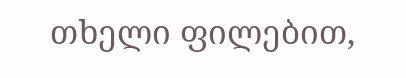თხელი ფილებით,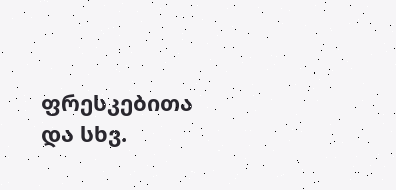ფრესკებითა და სხვ.